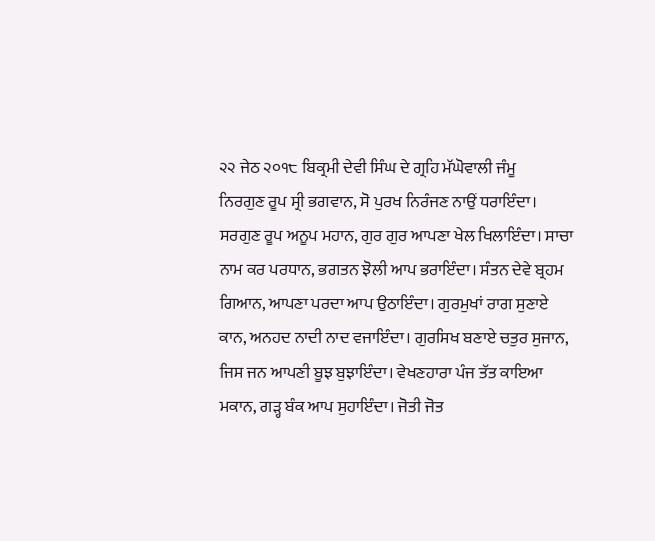੨੨ ਜੇਠ ੨੦੧੮ ਬਿਕ੍ਰਮੀ ਦੇਵੀ ਸਿੰਘ ਦੇ ਗ੍ਰਹਿ ਮੱਘੋਵਾਲੀ ਜੰਮੂ
ਨਿਰਗੁਣ ਰੂਪ ਸ੍ਰੀ ਭਗਵਾਨ, ਸੋ ਪੁਰਖ ਨਿਰੰਜਣ ਨਾਉਂ ਧਰਾਇੰਦਾ। ਸਰਗੁਣ ਰੂਪ ਅਨੂਪ ਮਹਾਨ, ਗੁਰ ਗੁਰ ਆਪਣਾ ਖੇਲ ਖਿਲਾਇੰਦਾ। ਸਾਚਾ ਨਾਮ ਕਰ ਪਰਧਾਨ, ਭਗਤਨ ਝੋਲੀ ਆਪ ਭਰਾਇੰਦਾ। ਸੰਤਨ ਦੇਵੇ ਬ੍ਰਹਮ ਗਿਆਨ, ਆਪਣਾ ਪਰਦਾ ਆਪ ਉਠਾਇੰਦਾ। ਗੁਰਮੁਖਾਂ ਰਾਗ ਸੁਣਾਏ ਕਾਨ, ਅਨਹਦ ਨਾਦੀ ਨਾਦ ਵਜਾਇੰਦਾ। ਗੁਰਸਿਖ ਬਣਾਏ ਚਤੁਰ ਸੁਜਾਨ, ਜਿਸ ਜਨ ਆਪਣੀ ਬੂਝ ਬੁਝਾਇੰਦਾ। ਵੇਖਣਹਾਰਾ ਪੰਜ ਤੱਤ ਕਾਇਆ ਮਕਾਨ, ਗੜ੍ਹ ਬੰਕ ਆਪ ਸੁਹਾਇੰਦਾ। ਜੋਤੀ ਜੋਤ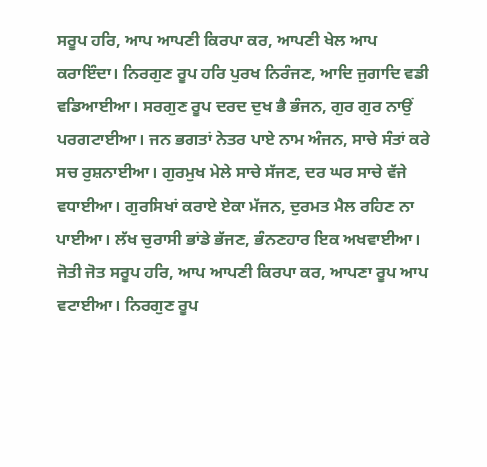ਸਰੂਪ ਹਰਿ, ਆਪ ਆਪਣੀ ਕਿਰਪਾ ਕਰ, ਆਪਣੀ ਖੇਲ ਆਪ ਕਰਾਇੰਦਾ। ਨਿਰਗੁਣ ਰੂਪ ਹਰਿ ਪੁਰਖ ਨਿਰੰਜਣ, ਆਦਿ ਜੁਗਾਦਿ ਵਡੀ ਵਡਿਆਈਆ। ਸਰਗੁਣ ਰੂਪ ਦਰਦ ਦੁਖ ਭੈ ਭੰਜਨ, ਗੁਰ ਗੁਰ ਨਾਉਂ ਪਰਗਟਾਈਆ। ਜਨ ਭਗਤਾਂ ਨੇਤਰ ਪਾਏ ਨਾਮ ਅੰਜਨ, ਸਾਚੇ ਸੰਤਾਂ ਕਰੇ ਸਚ ਰੁਸ਼ਨਾਈਆ। ਗੁਰਮੁਖ ਮੇਲੇ ਸਾਚੇ ਸੱਜਣ, ਦਰ ਘਰ ਸਾਚੇ ਵੱਜੇ ਵਧਾਈਆ। ਗੁਰਸਿਖਾਂ ਕਰਾਏ ਏਕਾ ਮੱਜਨ, ਦੁਰਮਤ ਮੈਲ ਰਹਿਣ ਨਾ ਪਾਈਆ। ਲੱਖ ਚੁਰਾਸੀ ਭਾਂਡੇ ਭੱਜਣ, ਭੰਨਣਹਾਰ ਇਕ ਅਖਵਾਈਆ। ਜੋਤੀ ਜੋਤ ਸਰੂਪ ਹਰਿ, ਆਪ ਆਪਣੀ ਕਿਰਪਾ ਕਰ, ਆਪਣਾ ਰੂਪ ਆਪ ਵਟਾਈਆ। ਨਿਰਗੁਣ ਰੂਪ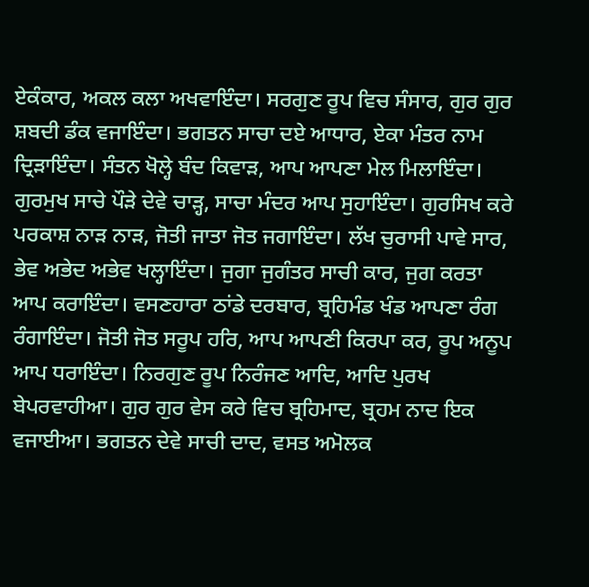ਏਕੰਕਾਰ, ਅਕਲ ਕਲਾ ਅਖਵਾਇੰਦਾ। ਸਰਗੁਣ ਰੂਪ ਵਿਚ ਸੰਸਾਰ, ਗੁਰ ਗੁਰ ਸ਼ਬਦੀ ਡੰਕ ਵਜਾਇੰਦਾ। ਭਗਤਨ ਸਾਚਾ ਦਏ ਆਧਾਰ, ਏਕਾ ਮੰਤਰ ਨਾਮ ਦ੍ਰਿੜਾਇੰਦਾ। ਸੰਤਨ ਖੋਲ੍ਹੇ ਬੰਦ ਕਿਵਾੜ, ਆਪ ਆਪਣਾ ਮੇਲ ਮਿਲਾਇੰਦਾ। ਗੁਰਮੁਖ ਸਾਚੇ ਪੌੜੇ ਦੇਵੇ ਚਾੜ੍ਹ, ਸਾਚਾ ਮੰਦਰ ਆਪ ਸੁਹਾਇੰਦਾ। ਗੁਰਸਿਖ ਕਰੇ ਪਰਕਾਸ਼ ਨਾੜ ਨਾੜ, ਜੋਤੀ ਜਾਤਾ ਜੋਤ ਜਗਾਇੰਦਾ। ਲੱਖ ਚੁਰਾਸੀ ਪਾਵੇ ਸਾਰ, ਭੇਵ ਅਭੇਦ ਅਭੇਵ ਖਲ੍ਹਾਇੰਦਾ। ਜੁਗਾ ਜੁਗੰਤਰ ਸਾਚੀ ਕਾਰ, ਜੁਗ ਕਰਤਾ ਆਪ ਕਰਾਇੰਦਾ। ਵਸਣਹਾਰਾ ਠਾਂਡੇ ਦਰਬਾਰ, ਬ੍ਰਹਿਮੰਡ ਖੰਡ ਆਪਣਾ ਰੰਗ ਰੰਗਾਇੰਦਾ। ਜੋਤੀ ਜੋਤ ਸਰੂਪ ਹਰਿ, ਆਪ ਆਪਣੀ ਕਿਰਪਾ ਕਰ, ਰੂਪ ਅਨੂਪ ਆਪ ਧਰਾਇੰਦਾ। ਨਿਰਗੁਣ ਰੂਪ ਨਿਰੰਜਣ ਆਦਿ, ਆਦਿ ਪੁਰਖ ਬੇਪਰਵਾਹੀਆ। ਗੁਰ ਗੁਰ ਵੇਸ ਕਰੇ ਵਿਚ ਬ੍ਰਹਿਮਾਦ, ਬ੍ਰਹਮ ਨਾਦ ਇਕ ਵਜਾਈਆ। ਭਗਤਨ ਦੇਵੇ ਸਾਚੀ ਦਾਦ, ਵਸਤ ਅਮੋਲਕ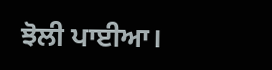ਝੋਲੀ ਪਾਈਆ।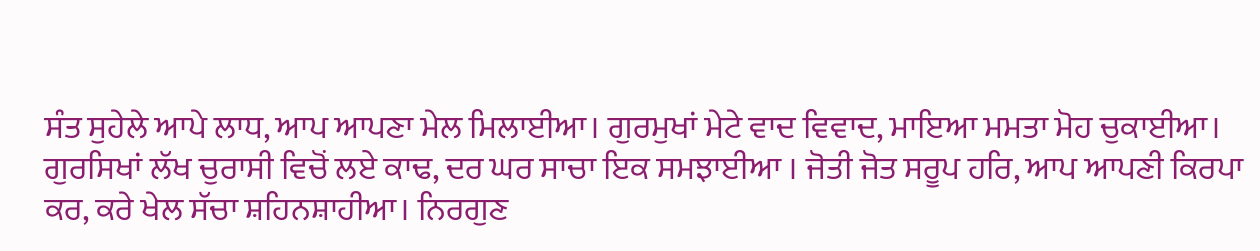ਸੰਤ ਸੁਹੇਲੇ ਆਪੇ ਲਾਧ, ਆਪ ਆਪਣਾ ਮੇਲ ਮਿਲਾਈਆ। ਗੁਰਮੁਖਾਂ ਮੇਟੇ ਵਾਦ ਵਿਵਾਦ, ਮਾਇਆ ਮਮਤਾ ਮੋਹ ਚੁਕਾਈਆ। ਗੁਰਸਿਖਾਂ ਲੱਖ ਚੁਰਾਸੀ ਵਿਚੋਂ ਲਏ ਕਾਢ, ਦਰ ਘਰ ਸਾਚਾ ਇਕ ਸਮਝਾਈਆ । ਜੋਤੀ ਜੋਤ ਸਰੂਪ ਹਰਿ, ਆਪ ਆਪਣੀ ਕਿਰਪਾ ਕਰ, ਕਰੇ ਖੇਲ ਸੱਚਾ ਸ਼ਹਿਨਸ਼ਾਹੀਆ। ਨਿਰਗੁਣ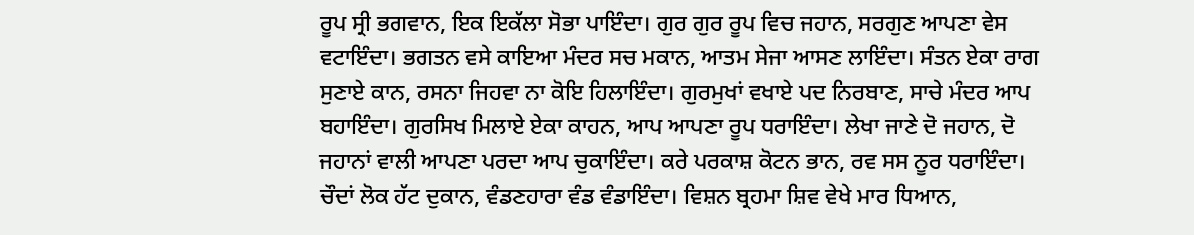ਰੂਪ ਸ੍ਰੀ ਭਗਵਾਨ, ਇਕ ਇਕੱਲਾ ਸੋਭਾ ਪਾਇੰਦਾ। ਗੁਰ ਗੁਰ ਰੂਪ ਵਿਚ ਜਹਾਨ, ਸਰਗੁਣ ਆਪਣਾ ਵੇਸ ਵਟਾਇੰਦਾ। ਭਗਤਨ ਵਸੇ ਕਾਇਆ ਮੰਦਰ ਸਚ ਮਕਾਨ, ਆਤਮ ਸੇਜਾ ਆਸਣ ਲਾਇੰਦਾ। ਸੰਤਨ ਏਕਾ ਰਾਗ ਸੁਣਾਏ ਕਾਨ, ਰਸਨਾ ਜਿਹਵਾ ਨਾ ਕੋਇ ਹਿਲਾਇੰਦਾ। ਗੁਰਮੁਖਾਂ ਵਖਾਏ ਪਦ ਨਿਰਬਾਣ, ਸਾਚੇ ਮੰਦਰ ਆਪ ਬਹਾਇੰਦਾ। ਗੁਰਸਿਖ ਮਿਲਾਏ ਏਕਾ ਕਾਹਨ, ਆਪ ਆਪਣਾ ਰੂਪ ਧਰਾਇੰਦਾ। ਲੇਖਾ ਜਾਣੇ ਦੋ ਜਹਾਨ, ਦੋ ਜਹਾਨਾਂ ਵਾਲੀ ਆਪਣਾ ਪਰਦਾ ਆਪ ਚੁਕਾਇੰਦਾ। ਕਰੇ ਪਰਕਾਸ਼ ਕੋਟਨ ਭਾਨ, ਰਵ ਸਸ ਨੂਰ ਧਰਾਇੰਦਾ। ਚੌਦਾਂ ਲੋਕ ਹੱਟ ਦੁਕਾਨ, ਵੰਡਣਹਾਰਾ ਵੰਡ ਵੰਡਾਇੰਦਾ। ਵਿਸ਼ਨ ਬ੍ਰਹਮਾ ਸ਼ਿਵ ਵੇਖੇ ਮਾਰ ਧਿਆਨ,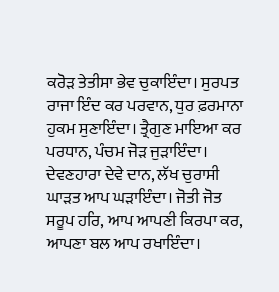ਕਰੋੜ ਤੇਤੀਸਾ ਭੇਵ ਚੁਕਾਇੰਦਾ। ਸੁਰਪਤ ਰਾਜਾ ਇੰਦ ਕਰ ਪਰਵਾਨ, ਧੁਰ ਫ਼ਰਮਾਨਾ ਹੁਕਮ ਸੁਣਾਇੰਦਾ। ਤ੍ਰੈਗੁਣ ਮਾਇਆ ਕਰ ਪਰਧਾਨ, ਪੰਚਮ ਜੋੜ ਜੁੜਾਇੰਦਾ। ਦੇਵਣਹਾਰਾ ਦੇਵੇ ਦਾਨ, ਲੱਖ ਚੁਰਾਸੀ ਘਾੜਤ ਆਪ ਘੜਾਇੰਦਾ। ਜੋਤੀ ਜੋਤ ਸਰੂਪ ਹਰਿ, ਆਪ ਆਪਣੀ ਕਿਰਪਾ ਕਰ, ਆਪਣਾ ਬਲ ਆਪ ਰਖਾਇੰਦਾ।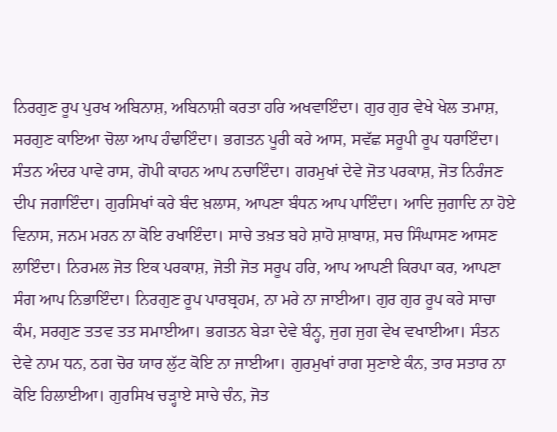ਨਿਰਗੁਣ ਰੂਪ ਪੁਰਖ ਅਬਿਨਾਸ਼, ਅਬਿਨਾਸ਼ੀ ਕਰਤਾ ਹਰਿ ਅਖਵਾਇੰਦਾ। ਗੁਰ ਗੁਰ ਵੇਖੇ ਖੇਲ ਤਮਾਸ਼, ਸਰਗੁਣ ਕਾਇਆ ਚੋਲਾ ਆਪ ਹੰਢਾਇੰਦਾ। ਭਗਤਨ ਪੂਰੀ ਕਰੇ ਆਸ, ਸਵੱਛ ਸਰੂਪੀ ਰੂਪ ਧਰਾਇੰਦਾ। ਸੰਤਨ ਅੰਦਰ ਪਾਵੇ ਰਾਸ, ਗੋਪੀ ਕਾਹਨ ਆਪ ਨਚਾਇੰਦਾ। ਗਰਮੁਖਾਂ ਦੇਵੇ ਜੋਤ ਪਰਕਾਸ਼, ਜੋਤ ਨਿਰੰਜਣ ਦੀਪ ਜਗਾਇੰਦਾ। ਗੁਰਸਿਖਾਂ ਕਰੇ ਬੰਦ ਖ਼ਲਾਸ, ਆਪਣਾ ਬੰਧਨ ਆਪ ਪਾਇੰਦਾ। ਆਦਿ ਜੁਗਾਦਿ ਨਾ ਹੋਏ ਵਿਨਾਸ, ਜਨਮ ਮਰਨ ਨਾ ਕੋਇ ਰਖਾਇੰਦਾ। ਸਾਚੇ ਤਖ਼ਤ ਬਹੇ ਸ਼ਾਹੋ ਸ਼ਾਬਾਸ਼, ਸਚ ਸਿੰਘਾਸਣ ਆਸਣ ਲਾਇੰਦਾ। ਨਿਰਮਲ ਜੋਤ ਇਕ ਪਰਕਾਸ਼, ਜੋਤੀ ਜੋਤ ਸਰੂਪ ਹਰਿ, ਆਪ ਆਪਣੀ ਕਿਰਪਾ ਕਰ, ਆਪਣਾ ਸੰਗ ਆਪ ਨਿਭਾਇੰਦਾ। ਨਿਰਗੁਣ ਰੂਪ ਪਾਰਬ੍ਰਹਮ, ਨਾ ਮਰੇ ਨਾ ਜਾਈਆ। ਗੁਰ ਗੁਰ ਰੂਪ ਕਰੇ ਸਾਚਾ ਕੰਮ, ਸਰਗੁਣ ਤਤਵ ਤਤ ਸਮਾਈਆ। ਭਗਤਨ ਬੇੜਾ ਦੇਵੇ ਬੰਨ੍ਹ, ਜੁਗ ਜੁਗ ਵੇਖ ਵਖਾਈਆ। ਸੰਤਨ ਦੇਵੇ ਨਾਮ ਧਨ, ਠਗ ਚੋਰ ਯਾਰ ਲੁੱਟ ਕੋਇ ਨਾ ਜਾਈਆ। ਗੁਰਮੁਖਾਂ ਰਾਗ ਸੁਣਾਏ ਕੰਨ, ਤਾਰ ਸਤਾਰ ਨਾ ਕੋਇ ਹਿਲਾਈਆ। ਗੁਰਸਿਖ ਚੜ੍ਹਾਏ ਸਾਚੇ ਚੰਨ, ਜੋਤ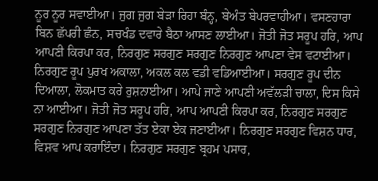ਨੂਰ ਨੂਰ ਸਵਾਈਆ। ਜੁਗ ਜੁਗ ਬੇੜਾ ਰਿਹਾ ਬੰਨ੍ਹ, ਬੇਅੰਤ ਬੇਪਰਵਾਹੀਆ। ਵਸਣਹਾਰਾ ਬਿਨ ਛੱਪਰੀ ਛੰਨ, ਸਚਖੰਡ ਦਵਾਰੇ ਬੈਠਾ ਆਸਣ ਲਾਈਆ। ਜੋਤੀ ਜੋਤ ਸਰੂਪ ਹਰਿ, ਆਪ ਆਪਣੀ ਕਿਰਪਾ ਕਰ, ਨਿਰਗੁਣ ਸਰਗੁਣ ਸਰਗੁਣ ਨਿਰਗੁਣ ਆਪਣਾ ਵੇਸ ਵਟਾਈਆ। ਨਿਰਗੁਣ ਰੂਪ ਪੁਰਖ ਅਕਾਲਾ, ਅਕਲ ਕਲ ਵਡੀ ਵਡਿਆਈਆ। ਸਰਗੁਣ ਰੂਪ ਦੀਨ ਦਿਆਲਾ, ਲੋਕਮਾਤ ਕਰੇ ਰੁਸ਼ਨਾਈਆ। ਆਪੇ ਜਾਣੇ ਆਪਣੀ ਅਵੱਲੜੀ ਚਾਲਾ, ਦਿਸ ਕਿਸੇ ਨਾ ਆਈਆ। ਜੋਤੀ ਜੋਤ ਸਰੂਪ ਹਰਿ, ਆਪ ਆਪਣੀ ਕਿਰਪਾ ਕਰ, ਨਿਰਗੁਣ ਸਰਗੁਣ ਸਰਗੁਣ ਨਿਰਗੁਣ ਆਪਣਾ ਤੱਤ ਏਕਾ ਏਕ ਜਣਾਈਆ। ਨਿਰਗੁਣ ਸਰਗੁਣ ਵਿਸ਼ਨ ਧਾਰ, ਵਿਸ਼ਵ ਆਪ ਕਰਾਇੰਦਾ। ਨਿਰਗੁਣ ਸਰਗੁਣ ਬ੍ਰਹਮ ਪਸਾਰ,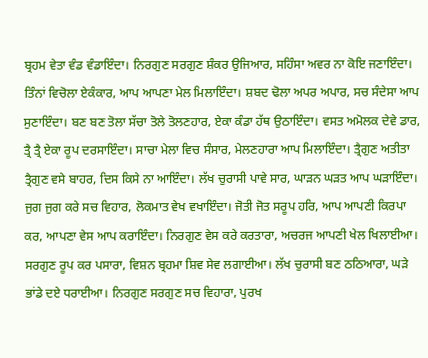ਬ੍ਰਹਮ ਵੇਤਾ ਵੰਡ ਵੰਡਾਇੰਦਾ। ਨਿਰਗੁਣ ਸਰਗੁਣ ਸ਼ੰਕਰ ਉਜਿਆਰ, ਸਹਿੰਸਾ ਅਵਰ ਨਾ ਕੋਇ ਜਣਾਇੰਦਾ। ਤਿੰਨਾਂ ਵਿਚੋਲਾ ਏਕੰਕਾਰ, ਆਪ ਆਪਣਾ ਮੇਲ ਮਿਲਾਇੰਦਾ। ਸ਼ਬਦ ਢੋਲਾ ਅਪਰ ਅਪਾਰ, ਸਚ ਸੰਦੇਸਾ ਆਪ ਸੁਣਾਇੰਦਾ। ਬਣ ਬਣ ਤੋਲਾ ਸੱਚਾ ਤੋਲੇ ਤੋਲਣਹਾਰ, ਏਕਾ ਕੰਡਾ ਹੱਥ ਉਠਾਇੰਦਾ। ਵਸਤ ਅਮੋਲਕ ਦੇਵੇ ਡਾਰ, ਤ੍ਰੈ ਤ੍ਰੈ ਏਕਾ ਰੂਪ ਦਰਸਾਇੰਦਾ। ਸਾਚਾ ਮੇਲਾ ਵਿਚ ਸੰਸਾਰ, ਮੇਲਣਹਾਰਾ ਆਪ ਮਿਲਾਇੰਦਾ। ਤ੍ਰੈਗੁਣ ਅਤੀਤਾ ਤ੍ਰੈਗੁਣ ਵਸੇ ਬਾਹਰ, ਦਿਸ ਕਿਸੇ ਨਾ ਆਇੰਦਾ। ਲੱਖ ਚੁਰਾਸੀ ਪਾਵੇ ਸਾਰ, ਘਾੜਨ ਘੜਤ ਆਪ ਘੜਾਇੰਦਾ। ਜੁਗ ਜੁਗ ਕਰੇ ਸਚ ਵਿਹਾਰ, ਲੋਕਮਾਤ ਵੇਖ ਵਖਾਇੰਦਾ। ਜੋਤੀ ਜੋਤ ਸਰੂਪ ਹਰਿ, ਆਪ ਆਪਣੀ ਕਿਰਪਾ ਕਰ, ਆਪਣਾ ਵੇਸ ਆਪ ਕਰਾਇੰਦਾ। ਨਿਰਗੁਣ ਵੇਸ ਕਰੇ ਕਰਤਾਰਾ, ਅਚਰਜ ਆਪਣੀ ਖੇਲ ਖਿਲਾਈਆ। ਸਰਗੁਣ ਰੂਪ ਕਰ ਪਸਾਰਾ, ਵਿਸ਼ਨ ਬ੍ਰਹਮਾ ਸ਼ਿਵ ਸੇਵ ਲਗਾਈਆ। ਲੱਖ ਚੁਰਾਸੀ ਬਣ ਠਠਿਆਰਾ, ਘੜੇ ਭਾਂਡੇ ਦਏ ਧਰਾਈਆ। ਨਿਰਗੁਣ ਸਰਗੁਣ ਸਚ ਵਿਹਾਰਾ, ਪੁਰਖ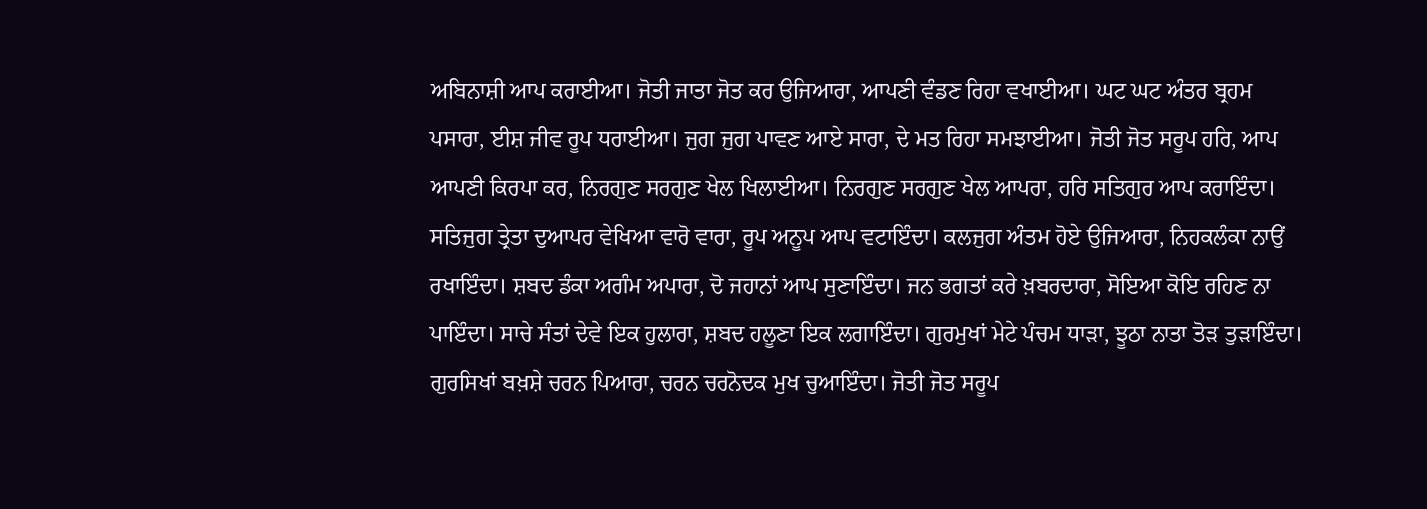ਅਬਿਨਾਸ਼ੀ ਆਪ ਕਰਾਈਆ। ਜੋਤੀ ਜਾਤਾ ਜੋਤ ਕਰ ਉਜਿਆਰਾ, ਆਪਣੀ ਵੰਡਣ ਰਿਹਾ ਵਖਾਈਆ। ਘਟ ਘਟ ਅੰਤਰ ਬ੍ਰਹਮ ਪਸਾਰਾ, ਈਸ਼ ਜੀਵ ਰੂਪ ਧਰਾਈਆ। ਜੁਗ ਜੁਗ ਪਾਵਣ ਆਏ ਸਾਰਾ, ਦੇ ਮਤ ਰਿਹਾ ਸਮਝਾਈਆ। ਜੋਤੀ ਜੋਤ ਸਰੂਪ ਹਰਿ, ਆਪ ਆਪਣੀ ਕਿਰਪਾ ਕਰ, ਨਿਰਗੁਣ ਸਰਗੁਣ ਖੇਲ ਖਿਲਾਈਆ। ਨਿਰਗੁਣ ਸਰਗੁਣ ਖੇਲ ਆਪਰਾ, ਹਰਿ ਸਤਿਗੁਰ ਆਪ ਕਰਾਇੰਦਾ। ਸਤਿਜੁਗ ਤ੍ਰੇਤਾ ਦੁਆਪਰ ਵੇਖਿਆ ਵਾਰੋ ਵਾਰਾ, ਰੂਪ ਅਨੂਪ ਆਪ ਵਟਾਇੰਦਾ। ਕਲਜੁਗ ਅੰਤਮ ਹੋਏ ਉਜਿਆਰਾ, ਨਿਹਕਲੰਕਾ ਨਾਉਂ ਰਖਾਇੰਦਾ। ਸ਼ਬਦ ਡੰਕਾ ਅਗੰਮ ਅਪਾਰਾ, ਦੋ ਜਹਾਨਾਂ ਆਪ ਸੁਣਾਇੰਦਾ। ਜਨ ਭਗਤਾਂ ਕਰੇ ਖ਼ਬਰਦਾਰਾ, ਸੋਇਆ ਕੋਇ ਰਹਿਣ ਨਾ ਪਾਇੰਦਾ। ਸਾਚੇ ਸੰਤਾਂ ਦੇਵੇ ਇਕ ਹੁਲਾਰਾ, ਸ਼ਬਦ ਹਲੂਣਾ ਇਕ ਲਗਾਇੰਦਾ। ਗੁਰਮੁਖਾਂ ਮੇਟੇ ਪੰਚਮ ਧਾੜਾ, ਝੂਠਾ ਨਾਤਾ ਤੋੜ ਤੁੜਾਇੰਦਾ। ਗੁਰਸਿਖਾਂ ਬਖ਼ਸ਼ੇ ਚਰਨ ਪਿਆਰਾ, ਚਰਨ ਚਰਨੋਦਕ ਮੁਖ ਚੁਆਇੰਦਾ। ਜੋਤੀ ਜੋਤ ਸਰੂਪ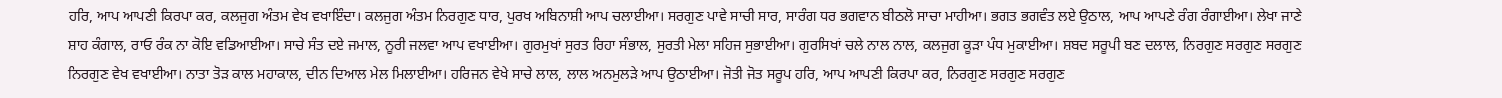ਹਰਿ, ਆਪ ਆਪਣੀ ਕਿਰਪਾ ਕਰ, ਕਲਜੁਗ ਅੰਤਮ ਵੇਖ ਵਖਾਇੰਦਾ। ਕਲਜੁਗ ਅੰਤਮ ਨਿਰਗੁਣ ਧਾਰ, ਪੁਰਖ ਅਬਿਨਾਸ਼ੀ ਆਪ ਚਲਾਈਆ। ਸਰਗੁਣ ਪਾਵੇ ਸਾਚੀ ਸਾਰ, ਸਾਰੰਗ ਧਰ ਭਗਵਾਨ ਬੀਠਲੋ ਸਾਚਾ ਮਾਹੀਆ। ਭਗਤ ਭਗਵੰਤ ਲਏ ਉਠਾਲ, ਆਪ ਆਪਣੇ ਰੰਗ ਰੰਗਾਈਆ। ਲੇਖਾ ਜਾਣੇ ਸ਼ਾਹ ਕੰਗਾਲ, ਰਾਓ ਰੰਕ ਨਾ ਕੋਇ ਵਡਿਆਈਆ। ਸਾਚੇ ਸੰਤ ਦਏ ਜਮਾਲ, ਨੂਰੀ ਜਲਵਾ ਆਪ ਵਖਾਈਆ। ਗੁਰਮੁਖਾਂ ਸੁਰਤ ਰਿਹਾ ਸੰਭਾਲ, ਸੁਰਤੀ ਮੇਲਾ ਸਹਿਜ ਸੁਭਾਈਆ। ਗੁਰਸਿਖਾਂ ਚਲੇ ਨਾਲ ਨਾਲ, ਕਲਜੁਗ ਕੂੜਾ ਪੰਧ ਮੁਕਾਈਆ। ਸ਼ਬਦ ਸਰੂਪੀ ਬਣ ਦਲਾਲ, ਨਿਰਗੁਣ ਸਰਗੁਣ ਸਰਗੁਣ ਨਿਰਗੁਣ ਵੇਖ ਵਖਾਈਆ। ਨਾਤਾ ਤੋੜ ਕਾਲ ਮਹਾਕਾਲ, ਦੀਨ ਦਿਆਲ ਮੇਲ ਮਿਲਾਈਆ। ਹਰਿਜਨ ਵੇਖੇ ਸਾਚੇ ਲਾਲ, ਲਾਲ ਅਨਮੁਲੜੇ ਆਪ ਉਠਾਈਆ। ਜੋਤੀ ਜੋਤ ਸਰੂਪ ਹਰਿ, ਆਪ ਆਪਣੀ ਕਿਰਪਾ ਕਰ, ਨਿਰਗੁਣ ਸਰਗੁਣ ਸਰਗੁਣ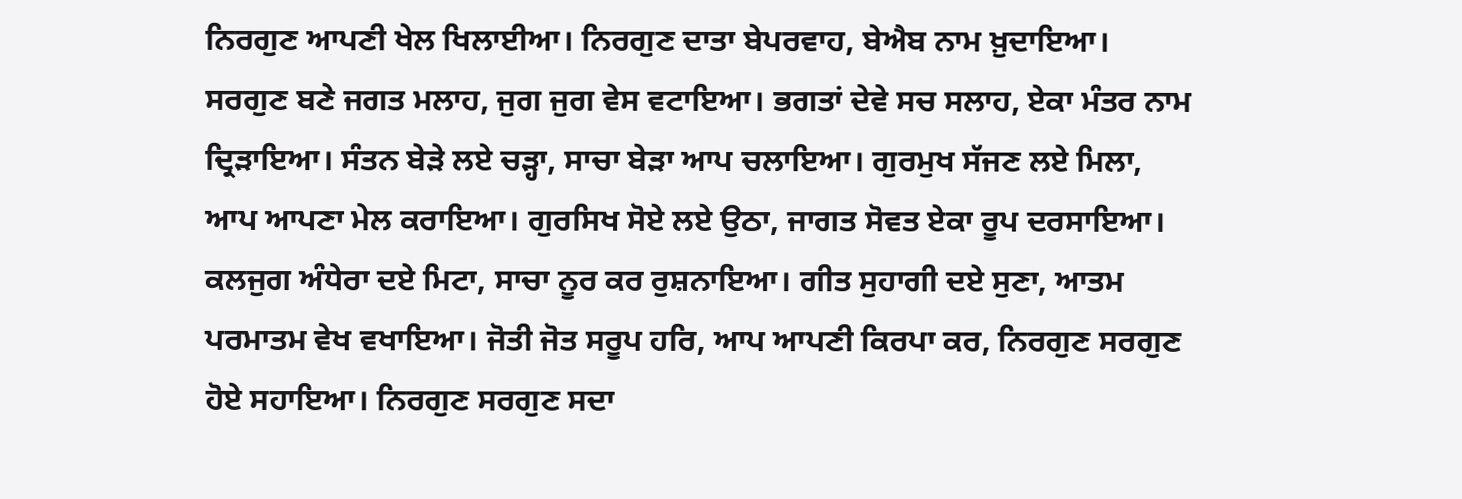ਨਿਰਗੁਣ ਆਪਣੀ ਖੇਲ ਖਿਲਾਈਆ। ਨਿਰਗੁਣ ਦਾਤਾ ਬੇਪਰਵਾਹ, ਬੇਐਬ ਨਾਮ ਖ਼ੁਦਾਇਆ। ਸਰਗੁਣ ਬਣੇ ਜਗਤ ਮਲਾਹ, ਜੁਗ ਜੁਗ ਵੇਸ ਵਟਾਇਆ। ਭਗਤਾਂ ਦੇਵੇ ਸਚ ਸਲਾਹ, ਏਕਾ ਮੰਤਰ ਨਾਮ ਦ੍ਰਿੜਾਇਆ। ਸੰਤਨ ਬੇੜੇ ਲਏ ਚੜ੍ਹਾ, ਸਾਚਾ ਬੇੜਾ ਆਪ ਚਲਾਇਆ। ਗੁਰਮੁਖ ਸੱਜਣ ਲਏ ਮਿਲਾ, ਆਪ ਆਪਣਾ ਮੇਲ ਕਰਾਇਆ। ਗੁਰਸਿਖ ਸੋਏ ਲਏ ਉਠਾ, ਜਾਗਤ ਸੋਵਤ ਏਕਾ ਰੂਪ ਦਰਸਾਇਆ। ਕਲਜੁਗ ਅੰਧੇਰਾ ਦਏ ਮਿਟਾ, ਸਾਚਾ ਨੂਰ ਕਰ ਰੁਸ਼ਨਾਇਆ। ਗੀਤ ਸੁਹਾਗੀ ਦਏ ਸੁਣਾ, ਆਤਮ ਪਰਮਾਤਮ ਵੇਖ ਵਖਾਇਆ। ਜੋਤੀ ਜੋਤ ਸਰੂਪ ਹਰਿ, ਆਪ ਆਪਣੀ ਕਿਰਪਾ ਕਰ, ਨਿਰਗੁਣ ਸਰਗੁਣ ਹੋਏ ਸਹਾਇਆ। ਨਿਰਗੁਣ ਸਰਗੁਣ ਸਦਾ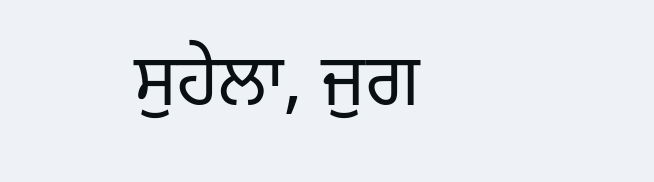ਸੁਹੇਲਾ, ਜੁਗ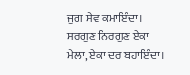ਜੁਗ ਸੇਵ ਕਮਾਇੰਦਾ। ਸਰਗੁਣ ਨਿਰਗੁਣ ਏਕਾ ਮੇਲਾ, ਏਕਾ ਦਰ ਬਹਾਇੰਦਾ।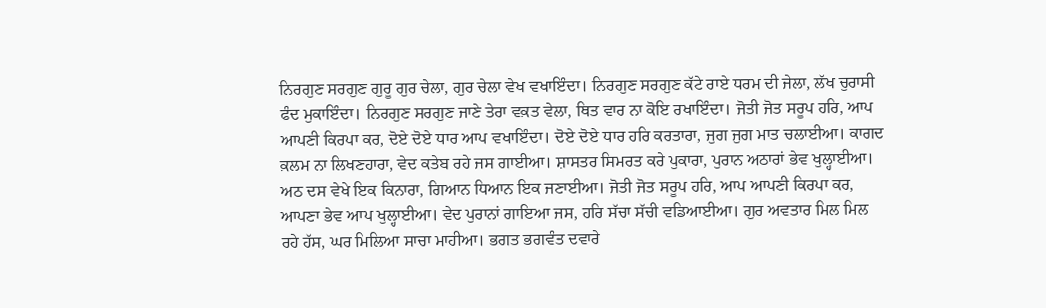ਨਿਰਗੁਣ ਸਰਗੁਣ ਗੁਰੂ ਗੁਰ ਚੇਲਾ, ਗੁਰ ਚੇਲਾ ਵੇਖ ਵਖਾਇੰਦਾ। ਨਿਰਗੁਣ ਸਰਗੁਣ ਕੱਟੇ ਰਾਏ ਧਰਮ ਦੀ ਜੇਲਾ, ਲੱਖ ਚੁਰਾਸੀ ਫੰਦ ਮੁਕਾਇੰਦਾ। ਨਿਰਗੁਣ ਸਰਗੁਣ ਜਾਣੇ ਤੇਰਾ ਵਕ਼ਤ ਵੇਲਾ, ਥਿਤ ਵਾਰ ਨਾ ਕੋਇ ਰਖਾਇੰਦਾ। ਜੋਤੀ ਜੋਤ ਸਰੂਪ ਹਰਿ, ਆਪ ਆਪਣੀ ਕਿਰਪਾ ਕਰ, ਦੋਏ ਦੋਏ ਧਾਰ ਆਪ ਵਖਾਇੰਦਾ। ਦੋਏ ਦੋਏ ਧਾਰ ਹਰਿ ਕਰਤਾਰਾ, ਜੁਗ ਜੁਗ ਮਾਤ ਚਲਾਈਆ। ਕਾਗਦ ਕ਼ਲਮ ਨਾ ਲਿਖਣਹਾਰਾ, ਵੇਦ ਕਤੇਬ ਰਹੇ ਜਸ ਗਾਈਆ। ਸ਼ਾਸਤਰ ਸਿਮਰਤ ਕਰੇ ਪੁਕਾਰਾ, ਪੁਰਾਨ ਅਠਾਰਾਂ ਭੇਵ ਖੁਲ੍ਹਾਈਆ। ਅਠ ਦਸ ਵੇਖੇ ਇਕ ਕਿਨਾਰਾ, ਗਿਆਨ ਧਿਆਨ ਇਕ ਜਣਾਈਆ। ਜੋਤੀ ਜੋਤ ਸਰੂਪ ਹਰਿ, ਆਪ ਆਪਣੀ ਕਿਰਪਾ ਕਰ, ਆਪਣਾ ਭੇਵ ਆਪ ਖੁਲ੍ਹਾਈਆ। ਵੇਦ ਪੁਰਾਨਾਂ ਗਾਇਆ ਜਸ, ਹਰਿ ਸੱਚਾ ਸੱਚੀ ਵਡਿਆਈਆ। ਗੁਰ ਅਵਤਾਰ ਮਿਲ ਮਿਲ ਰਹੇ ਹੱਸ, ਘਰ ਮਿਲਿਆ ਸਾਚਾ ਮਾਹੀਆ। ਭਗਤ ਭਗਵੰਤ ਦਵਾਰੇ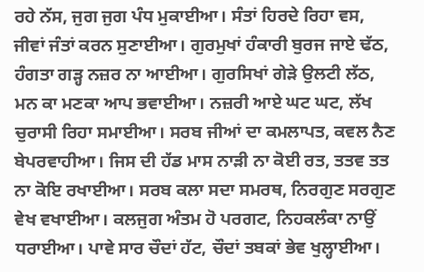ਰਹੇ ਨੱਸ, ਜੁਗ ਜੁਗ ਪੰਧ ਮੁਕਾਈਆ। ਸੰਤਾਂ ਹਿਰਦੇ ਰਿਹਾ ਵਸ, ਜੀਵਾਂ ਜੰਤਾਂ ਕਰਨ ਸੁਣਾਈਆ। ਗੁਰਮੁਖਾਂ ਹੰਕਾਰੀ ਬੁਰਜ ਜਾਏ ਢੱਠ, ਹੰਗਤਾ ਗੜ੍ਹ ਨਜ਼ਰ ਨਾ ਆਈਆ। ਗੁਰਸਿਖਾਂ ਗੇੜੇ ਉਲਟੀ ਲੱਠ, ਮਨ ਕਾ ਮਣਕਾ ਆਪ ਭਵਾਈਆ। ਨਜ਼ਰੀ ਆਏ ਘਟ ਘਟ, ਲੱਖ ਚੁਰਾਸੀ ਰਿਹਾ ਸਮਾਈਆ। ਸਰਬ ਜੀਆਂ ਦਾ ਕਮਲਾਪਤ, ਕਵਲ ਨੈਣ ਬੇਪਰਵਾਹੀਆ। ਜਿਸ ਦੀ ਹੱਡ ਮਾਸ ਨਾੜੀ ਨਾ ਕੋਈ ਰਤ, ਤਤਵ ਤਤ ਨਾ ਕੋਇ ਰਖਾਈਆ। ਸਰਬ ਕਲਾ ਸਦਾ ਸਮਰਥ, ਨਿਰਗੁਣ ਸਰਗੁਣ ਵੇਖ ਵਖਾਈਆ। ਕਲਜੁਗ ਅੰਤਮ ਹੋ ਪਰਗਟ, ਨਿਹਕਲੰਕਾ ਨਾਉਂ ਧਰਾਈਆ। ਪਾਵੇ ਸਾਰ ਚੌਦਾਂ ਹੱਟ, ਚੌਦਾਂ ਤਬਕਾਂ ਭੇਵ ਖੁਲ੍ਹਾਈਆ।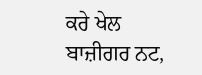ਕਰੇ ਖੇਲ ਬਾਜ਼ੀਗਰ ਨਟ,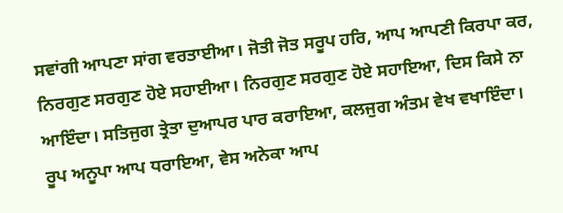ਸਵਾਂਗੀ ਆਪਣਾ ਸਾਂਗ ਵਰਤਾਈਆ। ਜੋਤੀ ਜੋਤ ਸਰੂਪ ਹਰਿ, ਆਪ ਆਪਣੀ ਕਿਰਪਾ ਕਰ, ਨਿਰਗੁਣ ਸਰਗੁਣ ਹੋਏ ਸਹਾਈਆ। ਨਿਰਗੁਣ ਸਰਗੁਣ ਹੋਏ ਸਹਾਇਆ, ਦਿਸ ਕਿਸੇ ਨਾ ਆਇੰਦਾ। ਸਤਿਜੁਗ ਤ੍ਰੇਤਾ ਦੁਆਪਰ ਪਾਰ ਕਰਾਇਆ, ਕਲਜੁਗ ਅੰਤਮ ਵੇਖ ਵਖਾਇੰਦਾ। ਰੂਪ ਅਨੂਪਾ ਆਪ ਧਰਾਇਆ, ਵੇਸ ਅਨੇਕਾ ਆਪ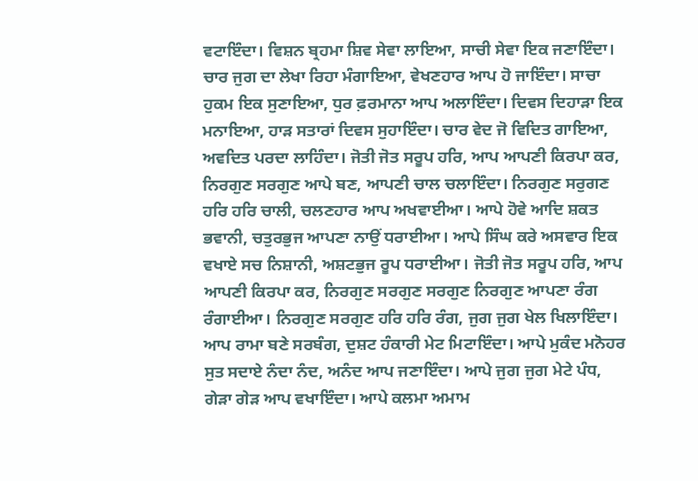ਵਟਾਇੰਦਾ। ਵਿਸ਼ਨ ਬ੍ਰਹਮਾ ਸ਼ਿਵ ਸੇਵਾ ਲਾਇਆ, ਸਾਚੀ ਸੇਵਾ ਇਕ ਜਣਾਇੰਦਾ। ਚਾਰ ਜੁਗ ਦਾ ਲੇਖਾ ਰਿਹਾ ਮੰਗਾਇਆ, ਵੇਖਣਹਾਰ ਆਪ ਹੋ ਜਾਇੰਦਾ। ਸਾਚਾ ਹੁਕਮ ਇਕ ਸੁਣਾਇਆ, ਧੁਰ ਫ਼ਰਮਾਨਾ ਆਪ ਅਲਾਇੰਦਾ। ਦਿਵਸ ਦਿਹਾੜਾ ਇਕ ਮਨਾਇਆ, ਹਾੜ ਸਤਾਰਾਂ ਦਿਵਸ ਸੁਹਾਇੰਦਾ। ਚਾਰ ਵੇਦ ਜੋ ਵਿਦਿਤ ਗਾਇਆ, ਅਵਦਿਤ ਪਰਦਾ ਲਾਹਿੰਦਾ। ਜੋਤੀ ਜੋਤ ਸਰੂਪ ਹਰਿ, ਆਪ ਆਪਣੀ ਕਿਰਪਾ ਕਰ, ਨਿਰਗੁਣ ਸਰਗੁਣ ਆਪੇ ਬਣ, ਆਪਣੀ ਚਾਲ ਚਲਾਇੰਦਾ। ਨਿਰਗੁਣ ਸਰੁਗਣ ਹਰਿ ਹਰਿ ਚਾਲੀ, ਚਲਣਹਾਰ ਆਪ ਅਖਵਾਈਆ। ਆਪੇ ਹੋਵੇ ਆਦਿ ਸ਼ਕਤ ਭਵਾਨੀ, ਚਤੁਰਭੁਜ ਆਪਣਾ ਨਾਉਂ ਧਰਾਈਆ। ਆਪੇ ਸਿੰਘ ਕਰੇ ਅਸਵਾਰ ਇਕ ਵਖਾਏ ਸਚ ਨਿਸ਼ਾਨੀ, ਅਸ਼ਟਭੁਜ ਰੂਪ ਧਰਾਈਆ। ਜੋਤੀ ਜੋਤ ਸਰੂਪ ਹਰਿ, ਆਪ ਆਪਣੀ ਕਿਰਪਾ ਕਰ, ਨਿਰਗੁਣ ਸਰਗੁਣ ਸਰਗੁਣ ਨਿਰਗੁਣ ਆਪਣਾ ਰੰਗ ਰੰਗਾਈਆ। ਨਿਰਗੁਣ ਸਰਗੁਣ ਹਰਿ ਹਰਿ ਰੰਗ, ਜੁਗ ਜੁਗ ਖੇਲ ਖਿਲਾਇੰਦਾ। ਆਪ ਰਾਮਾ ਬਣੇ ਸਰਬੰਗ, ਦੁਸ਼ਟ ਹੰਕਾਰੀ ਮੇਟ ਮਿਟਾਇੰਦਾ। ਆਪੇ ਮੁਕੰਦ ਮਨੋਹਰ ਸੁਤ ਸਦਾਏ ਨੰਦਾ ਨੰਦ, ਅਨੰਦ ਆਪ ਜਣਾਇੰਦਾ। ਆਪੇ ਜੁਗ ਜੁਗ ਮੇਟੇ ਪੰਧ, ਗੇੜਾ ਗੇੜ ਆਪ ਵਖਾਇੰਦਾ। ਆਪੇ ਕਲਮਾ ਅਮਾਮ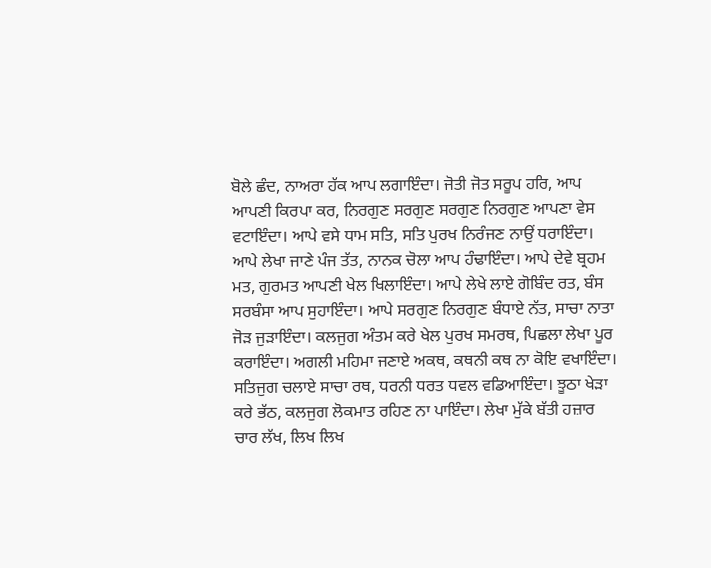ਬੋਲੇ ਛੰਦ, ਨਾਅਰਾ ਹੱਕ ਆਪ ਲਗਾਇੰਦਾ। ਜੋਤੀ ਜੋਤ ਸਰੂਪ ਹਰਿ, ਆਪ ਆਪਣੀ ਕਿਰਪਾ ਕਰ, ਨਿਰਗੁਣ ਸਰਗੁਣ ਸਰਗੁਣ ਨਿਰਗੁਣ ਆਪਣਾ ਵੇਸ ਵਟਾਇੰਦਾ। ਆਪੇ ਵਸੇ ਧਾਮ ਸਤਿ, ਸਤਿ ਪੁਰਖ ਨਿਰੰਜਣ ਨਾਉਂ ਧਰਾਇੰਦਾ। ਆਪੇ ਲੇਖਾ ਜਾਣੇ ਪੰਜ ਤੱਤ, ਨਾਨਕ ਚੋਲਾ ਆਪ ਹੰਢਾਇੰਦਾ। ਆਪੇ ਦੇਵੇ ਬ੍ਰਹਮ ਮਤ, ਗੁਰਮਤ ਆਪਣੀ ਖੇਲ ਖਿਲਾਇੰਦਾ। ਆਪੇ ਲੇਖੇ ਲਾਏ ਗੋਬਿੰਦ ਰਤ, ਬੰਸ ਸਰਬੰਸਾ ਆਪ ਸੁਹਾਇੰਦਾ। ਆਪੇ ਸਰਗੁਣ ਨਿਰਗੁਣ ਬੰਧਾਏ ਨੱਤ, ਸਾਚਾ ਨਾਤਾ ਜੋੜ ਜੁੜਾਇੰਦਾ। ਕਲਜੁਗ ਅੰਤਮ ਕਰੇ ਖੇਲ ਪੁਰਖ ਸਮਰਥ, ਪਿਛਲਾ ਲੇਖਾ ਪੂਰ ਕਰਾਇੰਦਾ। ਅਗਲੀ ਮਹਿਮਾ ਜਣਾਏ ਅਕਥ, ਕਥਨੀ ਕਥ ਨਾ ਕੋਇ ਵਖਾਇੰਦਾ। ਸਤਿਜੁਗ ਚਲਾਏ ਸਾਚਾ ਰਥ, ਧਰਨੀ ਧਰਤ ਧਵਲ ਵਡਿਆਇੰਦਾ। ਝੂਠਾ ਖੇੜਾ ਕਰੇ ਭੱਠ, ਕਲਜੁਗ ਲੋਕਮਾਤ ਰਹਿਣ ਨਾ ਪਾਇੰਦਾ। ਲੇਖਾ ਮੁੱਕੇ ਬੱਤੀ ਹਜ਼ਾਰ ਚਾਰ ਲੱਖ, ਲਿਖ ਲਿਖ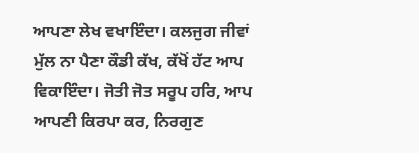ਆਪਣਾ ਲੇਖ ਵਖਾਇੰਦਾ। ਕਲਜੁਗ ਜੀਵਾਂ ਮੁੱਲ ਨਾ ਪੈਣਾ ਕੌਡੀ ਕੱਖ, ਕੱਖੋਂ ਹੱਟ ਆਪ ਵਿਕਾਇੰਦਾ। ਜੋਤੀ ਜੋਤ ਸਰੂਪ ਹਰਿ, ਆਪ ਆਪਣੀ ਕਿਰਪਾ ਕਰ, ਨਿਰਗੁਣ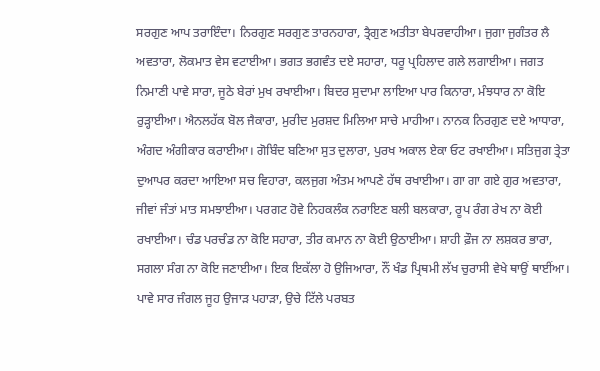ਸਰਗੁਣ ਆਪ ਤਰਾਇੰਦਾ। ਨਿਰਗੁਣ ਸਰਗੁਣ ਤਾਰਨਹਾਰਾ, ਤ੍ਰੈਗੁਣ ਅਤੀਤਾ ਬੇਪਰਵਾਹੀਆ। ਜੁਗਾ ਜੁਗੰਤਰ ਲੈ ਅਵਤਾਰਾ, ਲੋਕਮਾਤ ਵੇਸ ਵਟਾਈਆ। ਭਗਤ ਭਗਵੰਤ ਦਏ ਸਹਾਰਾ, ਧਰੂ ਪ੍ਰਹਿਲਾਦ ਗਲੇ ਲਗਾਈਆ। ਜਗਤ ਨਿਮਾਣੀ ਪਾਵੇ ਸਾਰਾ, ਜੂਠੇ ਬੇਰਾਂ ਮੁਖ ਰਖਾਈਆ। ਬਿਦਰ ਸੁਦਾਮਾ ਲਾਇਆ ਪਾਰ ਕਿਨਾਰਾ, ਮੰਝਧਾਰ ਨਾ ਕੋਇ ਰੁੜ੍ਹਾਈਆ। ਐਨਲਹੱਕ ਬੋਲ ਜੈਕਾਰਾ, ਮੁਰੀਦ ਮੁਰਸ਼ਦ ਮਿਲਿਆ ਸਾਚੇ ਮਾਹੀਆ। ਨਾਨਕ ਨਿਰਗੁਣ ਦਏ ਆਧਾਰਾ, ਅੰਗਦ ਅੰਗੀਕਾਰ ਕਰਾਈਆ। ਗੋਬਿੰਦ ਬਣਿਆ ਸੁਤ ਦੁਲਾਰਾ, ਪੁਰਖ ਅਕਾਲ ਏਕਾ ਓਟ ਰਖਾਈਆ। ਸਤਿਜੁਗ ਤ੍ਰੇਤਾ ਦੁਆਪਰ ਕਰਦਾ ਆਇਆ ਸਚ ਵਿਹਾਰਾ, ਕਲਜੁਗ ਅੰਤਮ ਆਪਣੇ ਹੱਥ ਰਖਾਈਆ। ਗਾ ਗਾ ਗਏ ਗੁਰ ਅਵਤਾਰਾ, ਜੀਵਾਂ ਜੰਤਾਂ ਮਾਤ ਸਮਝਾਈਆ। ਪਰਗਟ ਹੋਵੇ ਨਿਹਕਲੰਕ ਨਰਾਇਣ ਬਲੀ ਬਲਕਾਰਾ, ਰੂਪ ਰੰਗ ਰੇਖ ਨਾ ਕੋਈ ਰਖਾਈਆ। ਚੰਡ ਪਰਚੰਡ ਨਾ ਕੋਇ ਸਹਾਰਾ, ਤੀਰ ਕਮਾਨ ਨਾ ਕੋਈ ਉਠਾਈਆ। ਸ਼ਾਹੀ ਫ਼ੌਜ ਨਾ ਲਸ਼ਕਰ ਭਾਰਾ, ਸਗਲਾ ਸੰਗ ਨਾ ਕੋਇ ਜਣਾਈਆ। ਇਕ ਇਕੱਲਾ ਹੋ ਉਜਿਆਰਾ, ਨੌਂ ਖੰਡ ਪ੍ਰਿਥਮੀ ਲੱਖ ਚੁਰਾਸੀ ਵੇਖੇ ਥਾਉਂ ਥਾਈਂਆ। ਪਾਵੇ ਸਾਰ ਜੰਗਲ ਜੂਹ ਉਜਾੜ ਪਹਾੜਾ, ਉਚੇ ਟਿੱਲੇ ਪਰਬਤ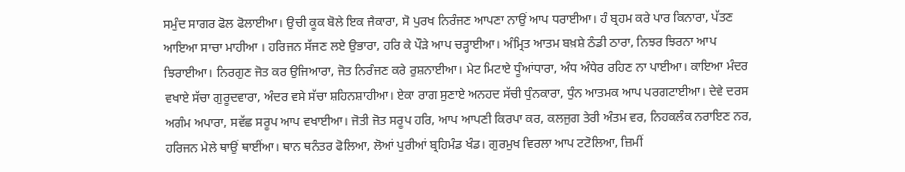ਸਮੁੰਦ ਸਾਗਰ ਫੋਲ ਫੋਲਾਈਆ। ਉਚੀ ਕੂਕ ਬੋਲੇ ਇਕ ਜੈਕਾਰਾ, ਸੋ ਪੁਰਖ ਨਿਰੰਜਣ ਆਪਣਾ ਨਾਉਂ ਆਪ ਧਰਾਈਆ। ਹੰ ਬ੍ਰਹਮ ਕਰੇ ਪਾਰ ਕਿਨਾਰਾ, ਪੱਤਣ ਆਇਆ ਸਾਚਾ ਮਾਹੀਆ । ਹਰਿਜਨ ਸੱਜਣ ਲਏ ਉਭਾਰਾ, ਹਰਿ ਕੇ ਪੌੜੇ ਆਪ ਚੜ੍ਹਾਈਆ। ਅੰਮ੍ਰਿਤ ਆਤਮ ਬਖ਼ਸ਼ੇ ਠੰਡੀ ਠਾਰਾ, ਨਿਝਰ ਝਿਰਨਾ ਆਪ ਝਿਰਾਈਆ। ਨਿਰਗੁਣ ਜੋਤ ਕਰ ਉਜਿਆਰਾ, ਜੋਤ ਨਿਰੰਜਣ ਕਰੇ ਰੁਸ਼ਨਾਈਆ। ਮੇਟ ਮਿਟਾਏ ਧੂੰਆਂਧਾਰਾ, ਅੰਧ ਅੰਧੇਰ ਰਹਿਣ ਨਾ ਪਾਈਆ। ਕਾਇਆ ਮੰਦਰ ਵਖਾਏ ਸੱਚਾ ਗੁਰੂਦਵਾਰਾ, ਅੰਦਰ ਵਸੇ ਸੱਚਾ ਸ਼ਹਿਨਸ਼ਾਹੀਆ। ਏਕਾ ਰਾਗ ਸੁਣਾਏ ਅਨਹਦ ਸੱਚੀ ਧੁੰਨਕਾਰਾ, ਧੁੰਨ ਆਤਮਕ ਆਪ ਪਰਗਟਾਈਆ। ਦੇਵੇ ਦਰਸ ਅਗੰਮ ਅਪਾਰਾ, ਸਵੱਛ ਸਰੂਪ ਆਪ ਵਖਾਈਆ। ਜੋਤੀ ਜੋਤ ਸਰੂਪ ਹਰਿ, ਆਪ ਆਪਣੀ ਕਿਰਪਾ ਕਰ, ਕਲਜੁਗ ਤੇਰੀ ਅੰਤਮ ਵਰ, ਨਿਹਕਲੰਕ ਨਰਾਇਣ ਨਰ, ਹਰਿਜਨ ਮੇਲੇ ਥਾਉਂ ਥਾਈਂਆ। ਥਾਨ ਥਨੰਤਰ ਫੋਲਿਆ, ਲੋਆਂ ਪੁਰੀਆਂ ਬ੍ਰਹਿਮੰਡ ਖੰਡ। ਗੁਰਮੁਖ ਵਿਰਲਾ ਆਪ ਟਟੋਲਿਆ, ਜ਼ਿਮੀਂ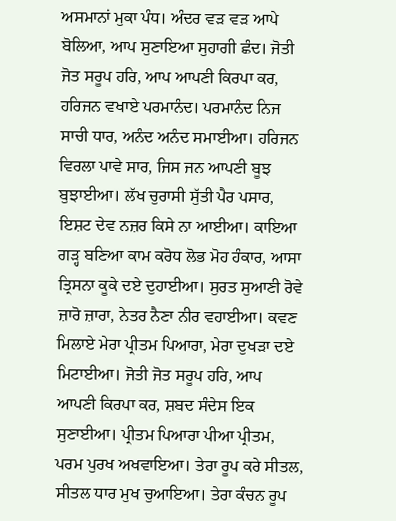ਅਸਮਾਨਾਂ ਮੁਕਾ ਪੰਧ। ਅੰਦਰ ਵੜ ਵੜ ਆਪੇ ਬੋਲਿਆ, ਆਪ ਸੁਣਾਇਆ ਸੁਹਾਗੀ ਛੰਦ। ਜੋਤੀ ਜੋਤ ਸਰੂਪ ਹਰਿ, ਆਪ ਆਪਣੀ ਕਿਰਪਾ ਕਰ, ਹਰਿਜਨ ਵਖਾਏ ਪਰਮਾਨੰਦ। ਪਰਮਾਨੰਦ ਨਿਜ ਸਾਚੀ ਧਾਰ, ਅਨੰਦ ਅਨੰਦ ਸਮਾਈਆ। ਹਰਿਜਨ ਵਿਰਲਾ ਪਾਵੇ ਸਾਰ, ਜਿਸ ਜਨ ਆਪਣੀ ਬੂਝ ਬੁਝਾਈਆ। ਲੱਖ ਚੁਰਾਸੀ ਸੁੱਤੀ ਪੈਰ ਪਸਾਰ, ਇਸ਼ਟ ਦੇਵ ਨਜ਼ਰ ਕਿਸੇ ਨਾ ਆਈਆ। ਕਾਇਆ ਗੜ੍ਹ ਬਣਿਆ ਕਾਮ ਕਰੋਧ ਲੋਭ ਮੋਹ ਹੰਕਾਰ, ਆਸਾ ਤ੍ਰਿਸਨਾ ਕੂਕੇ ਦਏ ਦੁਹਾਈਆ। ਸੁਰਤ ਸੁਆਣੀ ਰੋਵੇ ਜ਼ਾਰੋ ਜ਼ਾਰਾ, ਨੇਤਰ ਨੈਣਾ ਨੀਰ ਵਹਾਈਆ। ਕਵਣ ਮਿਲਾਏ ਮੇਰਾ ਪ੍ਰੀਤਮ ਪਿਆਰਾ, ਮੇਰਾ ਦੁਖੜਾ ਦਏ ਮਿਟਾਈਆ। ਜੋਤੀ ਜੋਤ ਸਰੂਪ ਹਰਿ, ਆਪ ਆਪਣੀ ਕਿਰਪਾ ਕਰ, ਸ਼ਬਦ ਸੰਦੇਸ ਇਕ ਸੁਣਾਈਆ। ਪ੍ਰੀਤਮ ਪਿਆਰਾ ਪੀਆ ਪ੍ਰੀਤਮ, ਪਰਮ ਪੁਰਖ ਅਖਵਾਇਆ। ਤੇਰਾ ਰੂਪ ਕਰੇ ਸੀਤਲ, ਸੀਤਲ ਧਾਰ ਮੁਖ ਚੁਆਇਆ। ਤੇਰਾ ਕੰਚਨ ਰੂਪ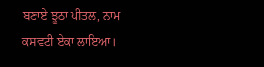ਬਣਾਏ ਝੂਠਾ ਪੀਤਲ, ਨਾਮ ਕਸਵਟੀ ਏਕਾ ਲਾਇਆ।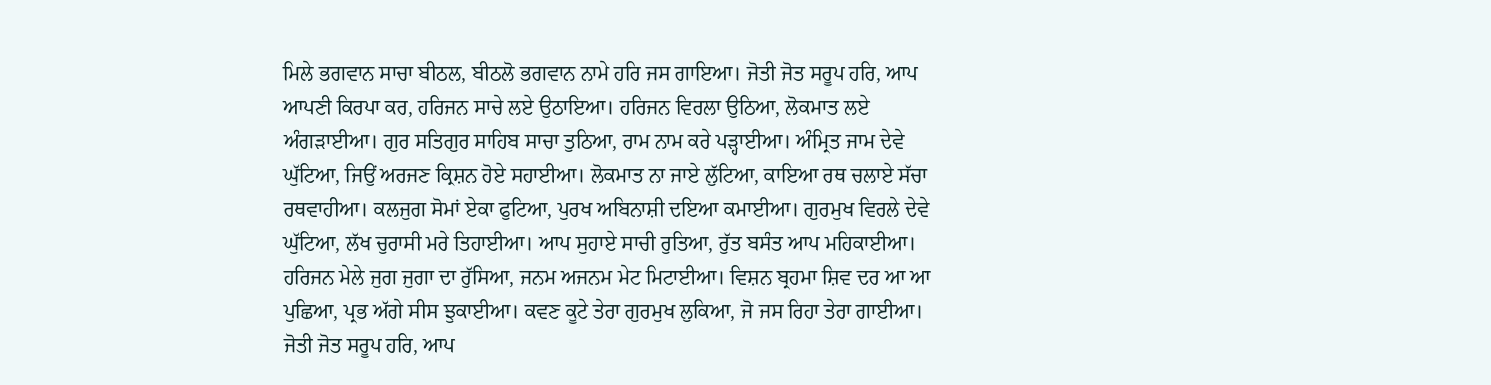ਮਿਲੇ ਭਗਵਾਨ ਸਾਚਾ ਬੀਠਲ, ਬੀਠਲੋ ਭਗਵਾਨ ਨਾਮੇ ਹਰਿ ਜਸ ਗਾਇਆ। ਜੋਤੀ ਜੋਤ ਸਰੂਪ ਹਰਿ, ਆਪ ਆਪਣੀ ਕਿਰਪਾ ਕਰ, ਹਰਿਜਨ ਸਾਚੇ ਲਏ ਉਠਾਇਆ। ਹਰਿਜਨ ਵਿਰਲਾ ਉਠਿਆ, ਲੋਕਮਾਤ ਲਏ ਅੰਗੜਾਈਆ। ਗੁਰ ਸਤਿਗੁਰ ਸਾਹਿਬ ਸਾਚਾ ਤੁਠਿਆ, ਰਾਮ ਨਾਮ ਕਰੇ ਪੜ੍ਹਾਈਆ। ਅੰਮ੍ਰਿਤ ਜਾਮ ਦੇਵੇ ਘੁੱਟਿਆ, ਜਿਉਂ ਅਰਜਣ ਕ੍ਰਿਸ਼ਨ ਹੋਏ ਸਹਾਈਆ। ਲੋਕਮਾਤ ਨਾ ਜਾਏ ਲੁੱਟਿਆ, ਕਾਇਆ ਰਥ ਚਲਾਏ ਸੱਚਾ ਰਥਵਾਹੀਆ। ਕਲਜੁਗ ਸੋਮਾਂ ਏਕਾ ਫੁਟਿਆ, ਪੁਰਖ ਅਬਿਨਾਸ਼ੀ ਦਇਆ ਕਮਾਈਆ। ਗੁਰਮੁਖ ਵਿਰਲੇ ਦੇਵੇ ਘੁੱਟਿਆ, ਲੱਖ ਚੁਰਾਸੀ ਮਰੇ ਤਿਹਾਈਆ। ਆਪ ਸੁਹਾਏ ਸਾਚੀ ਰੁਤਿਆ, ਰੁੱਤ ਬਸੰਤ ਆਪ ਮਹਿਕਾਈਆ। ਹਰਿਜਨ ਮੇਲੇ ਜੁਗ ਜੁਗਾ ਦਾ ਰੁੱਸਿਆ, ਜਨਮ ਅਜਨਮ ਮੇਟ ਮਿਟਾਈਆ। ਵਿਸ਼ਨ ਬ੍ਰਹਮਾ ਸ਼ਿਵ ਦਰ ਆ ਆ ਪੁਛਿਆ, ਪ੍ਰਭ ਅੱਗੇ ਸੀਸ ਝੁਕਾਈਆ। ਕਵਣ ਕੂਟੇ ਤੇਰਾ ਗੁਰਮੁਖ ਲੁਕਿਆ, ਜੋ ਜਸ ਰਿਹਾ ਤੇਰਾ ਗਾਈਆ। ਜੋਤੀ ਜੋਤ ਸਰੂਪ ਹਰਿ, ਆਪ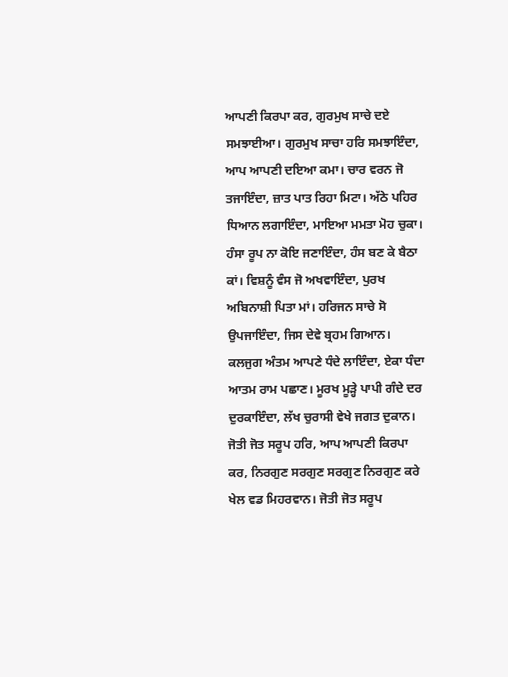ਆਪਣੀ ਕਿਰਪਾ ਕਰ, ਗੁਰਮੁਖ ਸਾਚੇ ਦਏ ਸਮਝਾਈਆ। ਗੁਰਮੁਖ ਸਾਚਾ ਹਰਿ ਸਮਝਾਇੰਦਾ, ਆਪ ਆਪਣੀ ਦਇਆ ਕਮਾ। ਚਾਰ ਵਰਨ ਜੋ ਤਜਾਇੰਦਾ, ਜ਼ਾਤ ਪਾਤ ਰਿਹਾ ਮਿਟਾ। ਅੱਠੇ ਪਹਿਰ ਧਿਆਨ ਲਗਾਇੰਦਾ, ਮਾਇਆ ਮਮਤਾ ਮੋਹ ਚੁਕਾ। ਹੰਸਾ ਰੂਪ ਨਾ ਕੋਇ ਜਣਾਇੰਦਾ, ਹੰਸ ਬਣ ਕੇ ਬੈਠਾ ਕਾਂ। ਵਿਸ਼ਨੂੰ ਵੰਸ ਜੋ ਅਖਵਾਇੰਦਾ, ਪੁਰਖ ਅਬਿਨਾਸ਼ੀ ਪਿਤਾ ਮਾਂ। ਹਰਿਜਨ ਸਾਚੇ ਸੋ ਉਪਜਾਇੰਦਾ, ਜਿਸ ਦੇਵੇ ਬ੍ਰਹਮ ਗਿਆਨ। ਕਲਜੁਗ ਅੰਤਮ ਆਪਣੇ ਧੰਦੇ ਲਾਇੰਦਾ, ਏਕਾ ਧੰਦਾ ਆਤਮ ਰਾਮ ਪਛਾਣ। ਮੂਰਖ ਮੂੜ੍ਹੇ ਪਾਪੀ ਗੰਦੇ ਦਰ ਦੁਰਕਾਇੰਦਾ, ਲੱਖ ਚੁਰਾਸੀ ਵੇਖੇ ਜਗਤ ਦੁਕਾਨ। ਜੋਤੀ ਜੋਤ ਸਰੂਪ ਹਰਿ, ਆਪ ਆਪਣੀ ਕਿਰਪਾ ਕਰ, ਨਿਰਗੁਣ ਸਰਗੁਣ ਸਰਗੁਣ ਨਿਰਗੁਣ ਕਰੇ ਖੇਲ ਵਡ ਮਿਹਰਵਾਨ। ਜੋਤੀ ਜੋਤ ਸਰੂਪ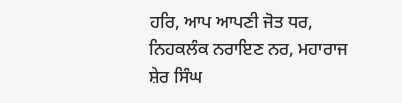ਹਰਿ, ਆਪ ਆਪਣੀ ਜੋਤ ਧਰ, ਨਿਹਕਲੰਕ ਨਰਾਇਣ ਨਰ, ਮਹਾਰਾਜ ਸ਼ੇਰ ਸਿੰਘ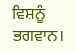ਵਿਸ਼ਨੂੰ ਭਗਵਾਨ।